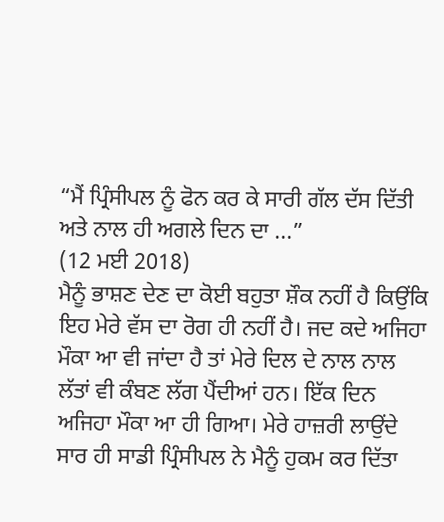“ਮੈਂ ਪ੍ਰਿੰਸੀਪਲ ਨੂੰ ਫੋਨ ਕਰ ਕੇ ਸਾਰੀ ਗੱਲ ਦੱਸ ਦਿੱਤੀ ਅਤੇ ਨਾਲ ਹੀ ਅਗਲੇ ਦਿਨ ਦਾ ...”
(12 ਮਈ 2018)
ਮੈਨੂੰ ਭਾਸ਼ਣ ਦੇਣ ਦਾ ਕੋਈ ਬਹੁਤਾ ਸ਼ੌਕ ਨਹੀਂ ਹੈ ਕਿਉਂਕਿ ਇਹ ਮੇਰੇ ਵੱਸ ਦਾ ਰੋਗ ਹੀ ਨਹੀਂ ਹੈ। ਜਦ ਕਦੇ ਅਜਿਹਾ ਮੌਕਾ ਆ ਵੀ ਜਾਂਦਾ ਹੈ ਤਾਂ ਮੇਰੇ ਦਿਲ ਦੇ ਨਾਲ ਨਾਲ ਲੱਤਾਂ ਵੀ ਕੰਬਣ ਲੱਗ ਪੈਂਦੀਆਂ ਹਨ। ਇੱਕ ਦਿਨ ਅਜਿਹਾ ਮੌਕਾ ਆ ਹੀ ਗਿਆ। ਮੇਰੇ ਹਾਜ਼ਰੀ ਲਾਉਂਦੇ ਸਾਰ ਹੀ ਸਾਡੀ ਪ੍ਰਿੰਸੀਪਲ ਨੇ ਮੈਨੂੰ ਹੁਕਮ ਕਰ ਦਿੱਤਾ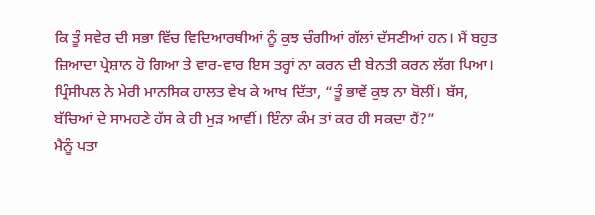ਕਿ ਤੂੰ ਸਵੇਰ ਦੀ ਸਭਾ ਵਿੱਚ ਵਿਦਿਆਰਥੀਆਂ ਨੂੰ ਕੁਝ ਚੰਗੀਆਂ ਗੱਲਾਂ ਦੱਸਣੀਆਂ ਹਨ। ਮੈਂ ਬਹੁਤ ਜ਼ਿਆਦਾ ਪ੍ਰੇਸ਼ਾਨ ਹੋ ਗਿਆ ਤੇ ਵਾਰ-ਵਾਰ ਇਸ ਤਰ੍ਹਾਂ ਨਾ ਕਰਨ ਦੀ ਬੇਨਤੀ ਕਰਨ ਲੱਗ ਪਿਆ। ਪ੍ਰਿੰਸੀਪਲ ਨੇ ਮੇਰੀ ਮਾਨਸਿਕ ਹਾਲਤ ਵੇਖ ਕੇ ਆਖ ਦਿੱਤਾ, “ਤੂੰ ਭਾਵੇਂ ਕੁਝ ਨਾ ਬੋਲੀਂ। ਬੱਸ, ਬੱਚਿਆਂ ਦੇ ਸਾਮਹਣੇ ਹੱਸ ਕੇ ਹੀ ਮੁੜ ਆਵੀਂ। ਇੰਨਾ ਕੰਮ ਤਾਂ ਕਰ ਹੀ ਸਕਦਾ ਹੈਂ?”
ਮੈਨੂੰ ਪਤਾ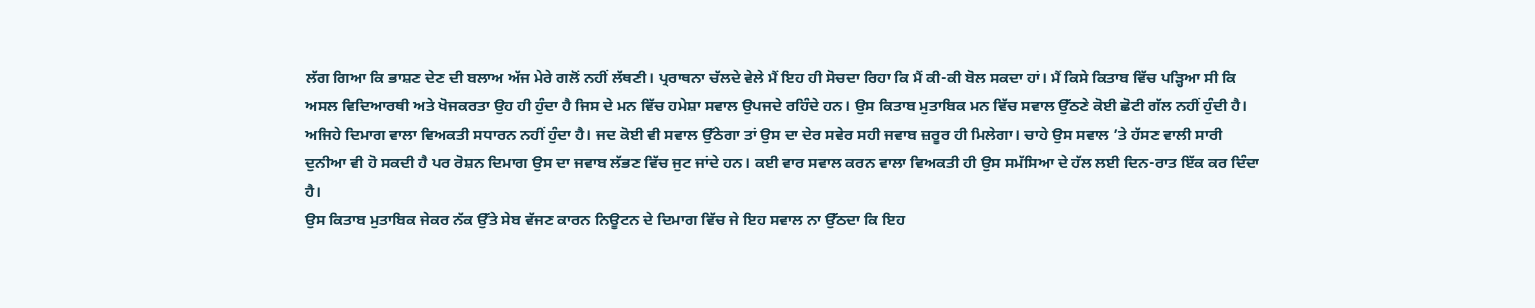ਲੱਗ ਗਿਆ ਕਿ ਭਾਸ਼ਣ ਦੇਣ ਦੀ ਬਲਾਅ ਅੱਜ ਮੇਰੇ ਗਲੋਂ ਨਹੀਂ ਲੱਥਣੀ। ਪ੍ਰਰਾਥਨਾ ਚੱਲਦੇ ਵੇਲੇ ਮੈਂ ਇਹ ਹੀ ਸੋਚਦਾ ਰਿਹਾ ਕਿ ਮੈਂ ਕੀ-ਕੀ ਬੋਲ ਸਕਦਾ ਹਾਂ। ਮੈਂ ਕਿਸੇ ਕਿਤਾਬ ਵਿੱਚ ਪੜ੍ਹਿਆ ਸੀ ਕਿ ਅਸਲ ਵਿਦਿਆਰਥੀ ਅਤੇ ਖੋਜਕਰਤਾ ਉਹ ਹੀ ਹੁੰਦਾ ਹੈ ਜਿਸ ਦੇ ਮਨ ਵਿੱਚ ਹਮੇਸ਼ਾ ਸਵਾਲ ਉਪਜਦੇ ਰਹਿੰਦੇ ਹਨ। ਉਸ ਕਿਤਾਬ ਮੁਤਾਬਿਕ ਮਨ ਵਿੱਚ ਸਵਾਲ ਉੱਠਣੇ ਕੋਈ ਛੋਟੀ ਗੱਲ ਨਹੀਂ ਹੁੰਦੀ ਹੈ। ਅਜਿਹੇ ਦਿਮਾਗ ਵਾਲਾ ਵਿਅਕਤੀ ਸਧਾਰਨ ਨਹੀਂ ਹੁੰਦਾ ਹੈ। ਜਦ ਕੋਈ ਵੀ ਸਵਾਲ ਉੱਠੇਗਾ ਤਾਂ ਉਸ ਦਾ ਦੇਰ ਸਵੇਰ ਸਹੀ ਜਵਾਬ ਜ਼ਰੂਰ ਹੀ ਮਿਲੇਗਾ। ਚਾਹੇ ਉਸ ਸਵਾਲ ’ਤੇ ਹੱਸਣ ਵਾਲੀ ਸਾਰੀ ਦੁਨੀਆ ਵੀ ਹੋ ਸਕਦੀ ਹੈ ਪਰ ਰੋਸ਼ਨ ਦਿਮਾਗ ਉਸ ਦਾ ਜਵਾਬ ਲੱਭਣ ਵਿੱਚ ਜੁਟ ਜਾਂਦੇ ਹਨ। ਕਈ ਵਾਰ ਸਵਾਲ ਕਰਨ ਵਾਲਾ ਵਿਅਕਤੀ ਹੀ ਉਸ ਸਮੱਸਿਆ ਦੇ ਹੱਲ ਲਈ ਦਿਨ-ਰਾਤ ਇੱਕ ਕਰ ਦਿੰਦਾ ਹੈ।
ਉਸ ਕਿਤਾਬ ਮੁਤਾਬਿਕ ਜੇਕਰ ਨੱਕ ਉੱਤੇ ਸੇਬ ਵੱਜਣ ਕਾਰਨ ਨਿਊਟਨ ਦੇ ਦਿਮਾਗ ਵਿੱਚ ਜੇ ਇਹ ਸਵਾਲ ਨਾ ਉੱਠਦਾ ਕਿ ਇਹ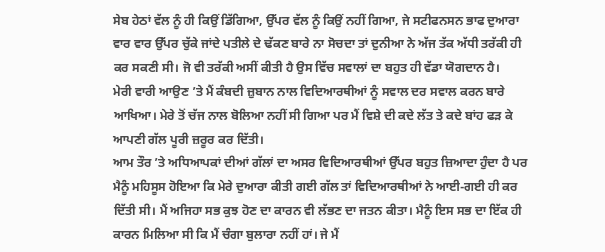ਸੇਬ ਹੇਠਾਂ ਵੱਲ ਨੂੰ ਹੀ ਕਿਉਂ ਡਿੱਗਿਆ, ਉੱਪਰ ਵੱਲ ਨੂੰ ਕਿਉਂ ਨਹੀਂ ਗਿਆ, ਜੇ ਸਟੀਫਨਸਨ ਭਾਫ ਦੁਆਰਾ ਵਾਰ ਵਾਰ ਉੱਪਰ ਚੁੱਕੇ ਜਾਂਦੇ ਪਤੀਲੇ ਦੇ ਢੱਕਣ ਬਾਰੇ ਨਾ ਸੋਚਦਾ ਤਾਂ ਦੁਨੀਆ ਨੇ ਅੱਜ ਤੱਕ ਅੱਧੀ ਤਰੱਕੀ ਹੀ ਕਰ ਸਕਣੀ ਸੀ। ਜੋ ਵੀ ਤਰੱਕੀ ਅਸੀਂ ਕੀਤੀ ਹੈ ਉਸ ਵਿੱਚ ਸਵਾਲਾਂ ਦਾ ਬਹੁਤ ਹੀ ਵੱਡਾ ਯੋਗਦਾਨ ਹੈ।
ਮੇਰੀ ਵਾਰੀ ਆਉਣ ’ਤੇ ਮੈਂ ਕੰਬਦੀ ਜ਼ੁਬਾਨ ਨਾਲ ਵਿਦਿਆਰਥੀਆਂ ਨੂੰ ਸਵਾਲ ਦਰ ਸਵਾਲ ਕਰਨ ਬਾਰੇ ਆਖਿਆ। ਮੇਰੇ ਤੋਂ ਚੱਜ ਨਾਲ ਬੋਲਿਆ ਨਹੀਂ ਸੀ ਗਿਆ ਪਰ ਮੈਂ ਵਿਸ਼ੇ ਦੀ ਕਦੇ ਲੱਤ ਤੇ ਕਦੇ ਬਾਂਹ ਫੜ ਕੇ ਆਪਣੀ ਗੱਲ ਪੂਰੀ ਜ਼ਰੂਰ ਕਰ ਦਿੱਤੀ।
ਆਮ ਤੌਰ ’ਤੇ ਅਧਿਆਪਕਾਂ ਦੀਆਂ ਗੱਲਾਂ ਦਾ ਅਸਰ ਵਿਦਿਆਰਥੀਆਂ ਉੱਪਰ ਬਹੁਤ ਜ਼ਿਆਦਾ ਹੁੰਦਾ ਹੈ ਪਰ ਮੈਨੂੰ ਮਹਿਸੂਸ ਹੋਇਆ ਕਿ ਮੇਰੇ ਦੁਆਰਾ ਕੀਤੀ ਗਈ ਗੱਲ ਤਾਂ ਵਿਦਿਆਰਥੀਆਂ ਨੇ ਆਈ-ਗਈ ਹੀ ਕਰ ਦਿੱਤੀ ਸੀ। ਮੈਂ ਅਜਿਹਾ ਸਭ ਕੁਝ ਹੋਣ ਦਾ ਕਾਰਨ ਵੀ ਲੱਭਣ ਦਾ ਜਤਨ ਕੀਤਾ। ਮੈਨੂੰ ਇਸ ਸਭ ਦਾ ਇੱਕ ਹੀ ਕਾਰਨ ਮਿਲਿਆ ਸੀ ਕਿ ਮੈਂ ਚੰਗਾ ਬੁਲਾਰਾ ਨਹੀਂ ਹਾਂ। ਜੇ ਮੈਂ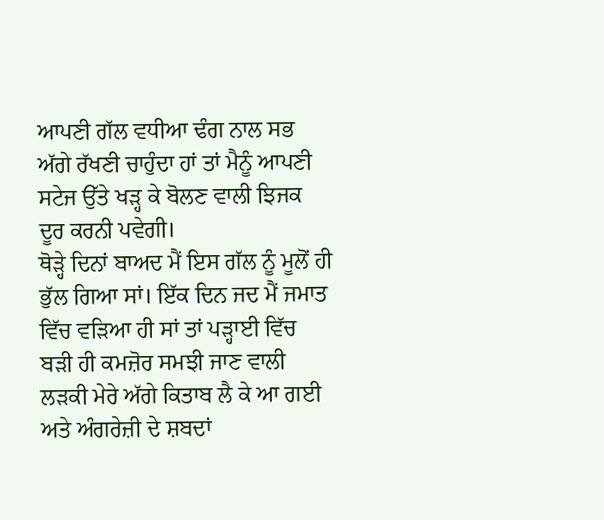ਆਪਣੀ ਗੱਲ ਵਧੀਆ ਢੰਗ ਨਾਲ ਸਭ ਅੱਗੇ ਰੱਖਣੀ ਚਾਹੁੰਦਾ ਹਾਂ ਤਾਂ ਮੈਨੂੰ ਆਪਣੀ ਸਟੇਜ ਉੱਤੇ ਖੜ੍ਹ ਕੇ ਬੋਲਣ ਵਾਲੀ ਝਿਜਕ ਦੂਰ ਕਰਨੀ ਪਵੇਗੀ।
ਥੋੜ੍ਹੇ ਦਿਨਾਂ ਬਾਅਦ ਮੈਂ ਇਸ ਗੱਲ ਨੂੰ ਮੂਲੋਂ ਹੀ ਭੁੱਲ ਗਿਆ ਸਾਂ। ਇੱਕ ਦਿਨ ਜਦ ਮੈਂ ਜਮਾਤ ਵਿੱਚ ਵੜਿਆ ਹੀ ਸਾਂ ਤਾਂ ਪੜ੍ਹਾਈ ਵਿੱਚ ਬੜੀ ਹੀ ਕਮਜ਼ੋਰ ਸਮਝੀ ਜਾਣ ਵਾਲੀ ਲੜਕੀ ਮੇਰੇ ਅੱਗੇ ਕਿਤਾਬ ਲੈ ਕੇ ਆ ਗਈ ਅਤੇ ਅੰਗਰੇਜ਼ੀ ਦੇ ਸ਼ਬਦਾਂ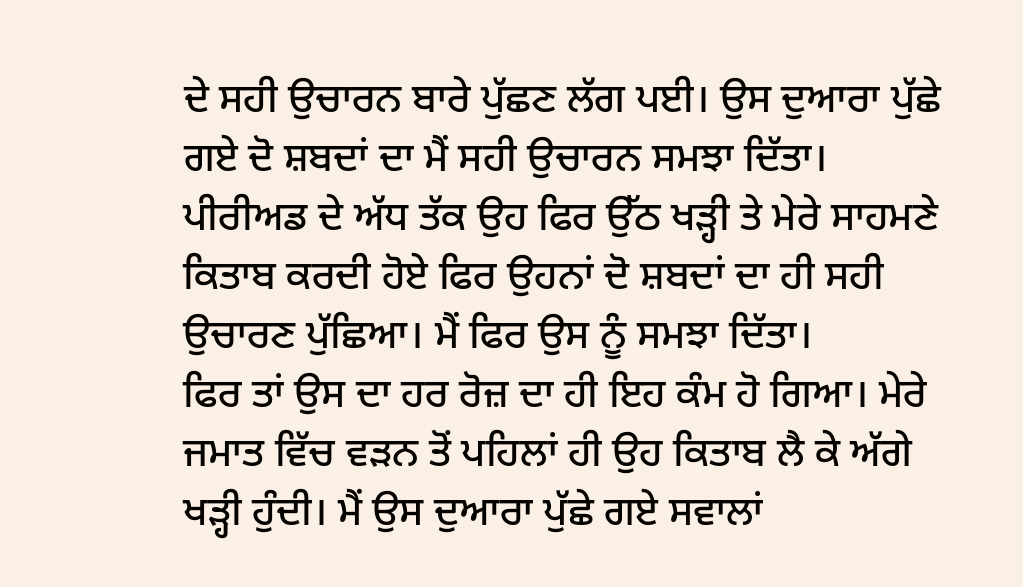ਦੇ ਸਹੀ ਉਚਾਰਨ ਬਾਰੇ ਪੁੱਛਣ ਲੱਗ ਪਈ। ਉਸ ਦੁਆਰਾ ਪੁੱਛੇ ਗਏ ਦੋ ਸ਼ਬਦਾਂ ਦਾ ਮੈਂ ਸਹੀ ਉਚਾਰਨ ਸਮਝਾ ਦਿੱਤਾ। ਪੀਰੀਅਡ ਦੇ ਅੱਧ ਤੱਕ ਉਹ ਫਿਰ ਉੱਠ ਖੜ੍ਹੀ ਤੇ ਮੇਰੇ ਸਾਹਮਣੇ ਕਿਤਾਬ ਕਰਦੀ ਹੋਏ ਫਿਰ ਉਹਨਾਂ ਦੋ ਸ਼ਬਦਾਂ ਦਾ ਹੀ ਸਹੀ ਉਚਾਰਣ ਪੁੱਛਿਆ। ਮੈਂ ਫਿਰ ਉਸ ਨੂੰ ਸਮਝਾ ਦਿੱਤਾ।
ਫਿਰ ਤਾਂ ਉਸ ਦਾ ਹਰ ਰੋਜ਼ ਦਾ ਹੀ ਇਹ ਕੰਮ ਹੋ ਗਿਆ। ਮੇਰੇ ਜਮਾਤ ਵਿੱਚ ਵੜਨ ਤੋਂ ਪਹਿਲਾਂ ਹੀ ਉਹ ਕਿਤਾਬ ਲੈ ਕੇ ਅੱਗੇ ਖੜ੍ਹੀ ਹੁੰਦੀ। ਮੈਂ ਉਸ ਦੁਆਰਾ ਪੁੱਛੇ ਗਏ ਸਵਾਲਾਂ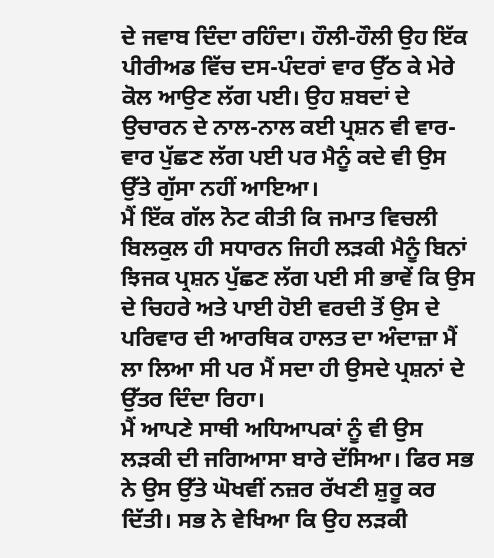ਦੇ ਜਵਾਬ ਦਿੰਦਾ ਰਹਿੰਦਾ। ਹੌਲੀ-ਹੌਲੀ ਉਹ ਇੱਕ ਪੀਰੀਅਡ ਵਿੱਚ ਦਸ-ਪੰਦਰਾਂ ਵਾਰ ਉੱਠ ਕੇ ਮੇਰੇ ਕੋਲ ਆਉਣ ਲੱਗ ਪਈ। ਉਹ ਸ਼ਬਦਾਂ ਦੇ ਉਚਾਰਨ ਦੇ ਨਾਲ-ਨਾਲ ਕਈ ਪ੍ਰਸ਼ਨ ਵੀ ਵਾਰ-ਵਾਰ ਪੁੱਛਣ ਲੱਗ ਪਈ ਪਰ ਮੈਨੂੰ ਕਦੇ ਵੀ ਉਸ ਉੱਤੇ ਗੁੱਸਾ ਨਹੀਂ ਆਇਆ।
ਮੈਂ ਇੱਕ ਗੱਲ ਨੋਟ ਕੀਤੀ ਕਿ ਜਮਾਤ ਵਿਚਲੀ ਬਿਲਕੁਲ ਹੀ ਸਧਾਰਨ ਜਿਹੀ ਲੜਕੀ ਮੈਨੂੰ ਬਿਨਾਂ ਝਿਜਕ ਪ੍ਰਸ਼ਨ ਪੁੱਛਣ ਲੱਗ ਪਈ ਸੀ ਭਾਵੇਂ ਕਿ ਉਸ ਦੇ ਚਿਹਰੇ ਅਤੇ ਪਾਈ ਹੋਈ ਵਰਦੀ ਤੋਂ ਉਸ ਦੇ ਪਰਿਵਾਰ ਦੀ ਆਰਥਿਕ ਹਾਲਤ ਦਾ ਅੰਦਾਜ਼ਾ ਮੈਂ ਲਾ ਲਿਆ ਸੀ ਪਰ ਮੈਂ ਸਦਾ ਹੀ ਉਸਦੇ ਪ੍ਰਸ਼ਨਾਂ ਦੇ ਉੱਤਰ ਦਿੰਦਾ ਰਿਹਾ।
ਮੈਂ ਆਪਣੇ ਸਾਥੀ ਅਧਿਆਪਕਾਂ ਨੂੰ ਵੀ ਉਸ ਲੜਕੀ ਦੀ ਜਗਿਆਸਾ ਬਾਰੇ ਦੱਸਿਆ। ਫਿਰ ਸਭ ਨੇ ਉਸ ਉੱਤੇ ਘੋਖਵੀਂ ਨਜ਼ਰ ਰੱਖਣੀ ਸ਼ੁਰੂ ਕਰ ਦਿੱਤੀ। ਸਭ ਨੇ ਵੇਖਿਆ ਕਿ ਉਹ ਲੜਕੀ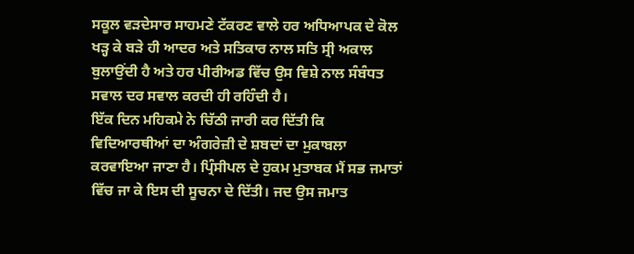ਸਕੂਲ ਵੜਦੇਸਾਰ ਸਾਹਮਣੇ ਟੱਕਰਣ ਵਾਲੇ ਹਰ ਅਧਿਆਪਕ ਦੇ ਕੋਲ ਖੜ੍ਹ ਕੇ ਬੜੇ ਹੀ ਆਦਰ ਅਤੇ ਸਤਿਕਾਰ ਨਾਲ ਸਤਿ ਸ੍ਰੀ ਅਕਾਲ ਬੁਲਾਉਂਦੀ ਹੈ ਅਤੇ ਹਰ ਪੀਰੀਅਡ ਵਿੱਚ ਉਸ ਵਿਸ਼ੇ ਨਾਲ ਸੰਬੰਧਤ ਸਵਾਲ ਦਰ ਸਵਾਲ ਕਰਦੀ ਹੀ ਰਹਿੰਦੀ ਹੈ।
ਇੱਕ ਦਿਨ ਮਹਿਕਮੇ ਨੇ ਚਿੱਠੀ ਜਾਰੀ ਕਰ ਦਿੱਤੀ ਕਿ ਵਿਦਿਆਰਥੀਆਂ ਦਾ ਅੰਗਰੇਜ਼ੀ ਦੇ ਸ਼ਬਦਾਂ ਦਾ ਮੁਕਾਬਲਾ ਕਰਵਾਇਆ ਜਾਣਾ ਹੈ। ਪ੍ਰਿੰਸੀਪਲ ਦੇ ਹੁਕਮ ਮੁਤਾਬਕ ਮੈਂ ਸਭ ਜਮਾਤਾਂ ਵਿੱਚ ਜਾ ਕੇ ਇਸ ਦੀ ਸੂਚਨਾ ਦੇ ਦਿੱਤੀ। ਜਦ ਉਸ ਜਮਾਤ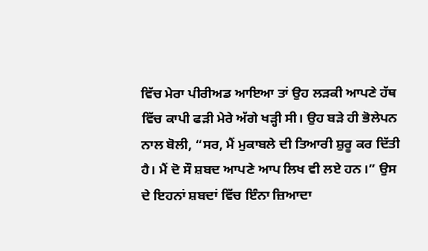ਵਿੱਚ ਮੇਰਾ ਪੀਰੀਅਡ ਆਇਆ ਤਾਂ ਉਹ ਲੜਕੀ ਆਪਣੇ ਹੱਥ ਵਿੱਚ ਕਾਪੀ ਫੜੀ ਮੇਰੇ ਅੱਗੇ ਖੜ੍ਹੀ ਸੀ। ਉਹ ਬੜੇ ਹੀ ਭੋਲੇਪਨ ਨਾਲ ਬੋਲੀ, “ਸਰ, ਮੈਂ ਮੁਕਾਬਲੇ ਦੀ ਤਿਆਰੀ ਸ਼ੁਰੂ ਕਰ ਦਿੱਤੀ ਹੈ। ਮੈਂ ਦੋ ਸੌ ਸ਼ਬਦ ਆਪਣੇ ਆਪ ਲਿਖ ਵੀ ਲਏ ਹਨ।” ਉਸ ਦੇ ਇਹਨਾਂ ਸ਼ਬਦਾਂ ਵਿੱਚ ਇੰਨਾ ਜ਼ਿਆਦਾ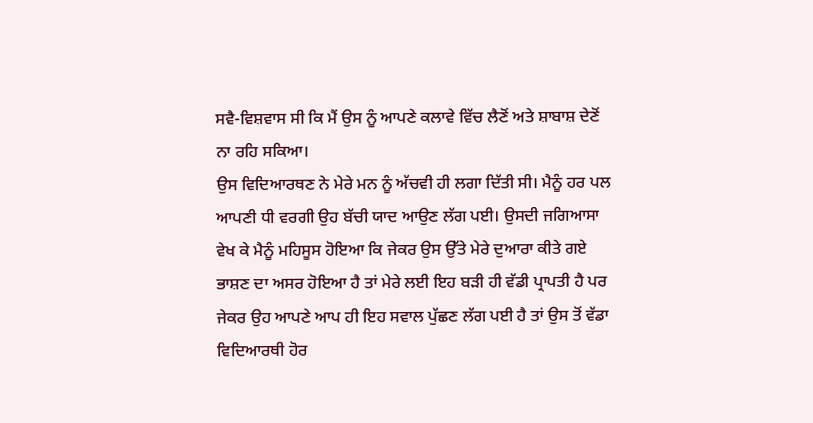ਸਵੈ-ਵਿਸ਼ਵਾਸ ਸੀ ਕਿ ਮੈਂ ਉਸ ਨੂੰ ਆਪਣੇ ਕਲਾਵੇ ਵਿੱਚ ਲੈਣੋਂ ਅਤੇ ਸ਼ਾਬਾਸ਼ ਦੇਣੋਂ ਨਾ ਰਹਿ ਸਕਿਆ।
ਉਸ ਵਿਦਿਆਰਥਣ ਨੇ ਮੇਰੇ ਮਨ ਨੂੰ ਅੱਚਵੀ ਹੀ ਲਗਾ ਦਿੱਤੀ ਸੀ। ਮੈਨੂੰ ਹਰ ਪਲ ਆਪਣੀ ਧੀ ਵਰਗੀ ਉਹ ਬੱਚੀ ਯਾਦ ਆਉਣ ਲੱਗ ਪਈ। ਉਸਦੀ ਜਗਿਆਸਾ ਵੇਖ ਕੇ ਮੈਨੂੰ ਮਹਿਸੂਸ ਹੋਇਆ ਕਿ ਜੇਕਰ ਉਸ ਉੱਤੇ ਮੇਰੇ ਦੁਆਰਾ ਕੀਤੇ ਗਏ ਭਾਸ਼ਣ ਦਾ ਅਸਰ ਹੋਇਆ ਹੈ ਤਾਂ ਮੇਰੇ ਲਈ ਇਹ ਬੜੀ ਹੀ ਵੱਡੀ ਪ੍ਰਾਪਤੀ ਹੈ ਪਰ ਜੇਕਰ ਉਹ ਆਪਣੇ ਆਪ ਹੀ ਇਹ ਸਵਾਲ ਪੁੱਛਣ ਲੱਗ ਪਈ ਹੈ ਤਾਂ ਉਸ ਤੋਂ ਵੱਡਾ ਵਿਦਿਆਰਥੀ ਹੋਰ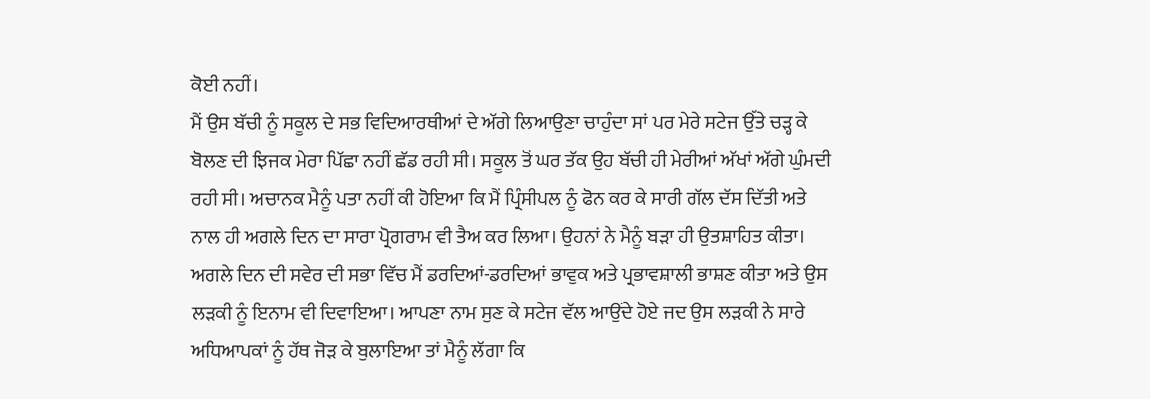ਕੋਈ ਨਹੀਂ।
ਮੈਂ ਉਸ ਬੱਚੀ ਨੂੰ ਸਕੂਲ ਦੇ ਸਭ ਵਿਦਿਆਰਥੀਆਂ ਦੇ ਅੱਗੇ ਲਿਆਉਣਾ ਚਾਹੁੰਦਾ ਸਾਂ ਪਰ ਮੇਰੇ ਸਟੇਜ ਉੱਤੇ ਚੜ੍ਹ ਕੇ ਬੋਲਣ ਦੀ ਝਿਜਕ ਮੇਰਾ ਪਿੱਛਾ ਨਹੀਂ ਛੱਡ ਰਹੀ ਸੀ। ਸਕੂਲ ਤੋਂ ਘਰ ਤੱਕ ਉਹ ਬੱਚੀ ਹੀ ਮੇਰੀਆਂ ਅੱਖਾਂ ਅੱਗੇ ਘੁੰਮਦੀ ਰਹੀ ਸੀ। ਅਚਾਨਕ ਮੈਨੂੰ ਪਤਾ ਨਹੀਂ ਕੀ ਹੋਇਆ ਕਿ ਮੈਂ ਪ੍ਰਿੰਸੀਪਲ ਨੂੰ ਫੋਨ ਕਰ ਕੇ ਸਾਰੀ ਗੱਲ ਦੱਸ ਦਿੱਤੀ ਅਤੇ ਨਾਲ ਹੀ ਅਗਲੇ ਦਿਨ ਦਾ ਸਾਰਾ ਪ੍ਰੋਗਰਾਮ ਵੀ ਤੈਅ ਕਰ ਲਿਆ। ਉਹਨਾਂ ਨੇ ਮੈਨੂੰ ਬੜਾ ਹੀ ਉਤਸ਼ਾਹਿਤ ਕੀਤਾ।
ਅਗਲੇ ਦਿਨ ਦੀ ਸਵੇਰ ਦੀ ਸਭਾ ਵਿੱਚ ਮੈਂ ਡਰਦਿਆਂ-ਡਰਦਿਆਂ ਭਾਵੁਕ ਅਤੇ ਪ੍ਰਭਾਵਸ਼ਾਲੀ ਭਾਸ਼ਣ ਕੀਤਾ ਅਤੇ ਉਸ ਲੜਕੀ ਨੂੰ ਇਨਾਮ ਵੀ ਦਿਵਾਇਆ। ਆਪਣਾ ਨਾਮ ਸੁਣ ਕੇ ਸਟੇਜ ਵੱਲ ਆਉਂਦੇ ਹੋਏ ਜਦ ਉਸ ਲੜਕੀ ਨੇ ਸਾਰੇ ਅਧਿਆਪਕਾਂ ਨੂੰ ਹੱਥ ਜੋੜ ਕੇ ਬੁਲਾਇਆ ਤਾਂ ਮੈਨੂੰ ਲੱਗਾ ਕਿ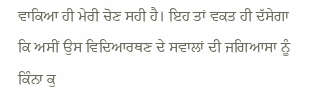ਵਾਕਿਆ ਹੀ ਮੇਰੀ ਚੋਣ ਸਹੀ ਹੈ। ਇਹ ਤਾਂ ਵਕਤ ਹੀ ਦੱਸੇਗਾ ਕਿ ਅਸੀਂ ਉਸ ਵਿਦਿਆਰਥਣ ਦੇ ਸਵਾਲਾਂ ਦੀ ਜਗਿਆਸਾ ਨੂੰ ਕਿੰਨਾ ਕੁ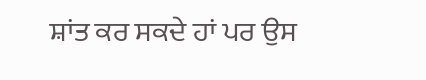ਸ਼ਾਂਤ ਕਰ ਸਕਦੇ ਹਾਂ ਪਰ ਉਸ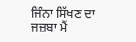ਜਿੰਨਾ ਸਿੱਖਣ ਦਾ ਜਜ਼ਬਾ ਮੈਂ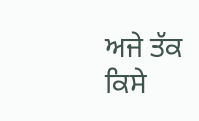ਅਜੇ ਤੱਕ ਕਿਸੇ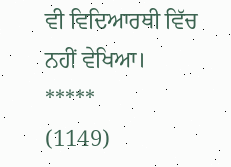ਵੀ ਵਿਦਿਆਰਥੀ ਵਿੱਚ ਨਹੀਂ ਵੇਖਿਆ।
*****
(1149)